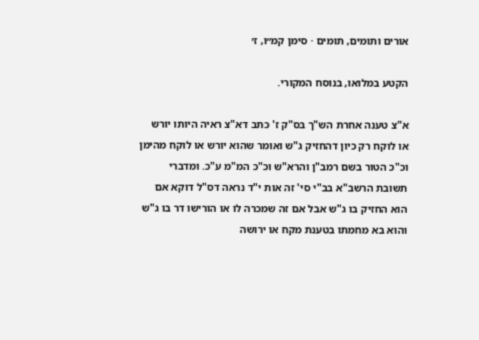אורים ותומים, תומים · סימן קמ״ו, ז׳

הקטע במלואו, בנוסח המקורי.

א"צ טענה אחרת הש"ך בס"ק ז' כתב דא"צ ראיה היותו יורש או לוקח רק כיון דהחזיק ג"ש ואומר שהוא יורש או לוקח מהימן וכ"כ הטור בשם רמב"ן והרא"ש וכ"כ המ"מ ע"כ. ומדברי תשובת הרשב"א בב"י סי' זה אות י"ד נראה דס"ל דוקא אם הוא החזיק בו ג"ש אבל אם זה שמכרה לו או הורישו דר בו ג"ש והוא בא מחמתו בטענת מקח או ירושה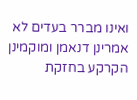ואינו מברר בעדים לא אמרינן דנאמן ומוקמינן הקרקע בחזקת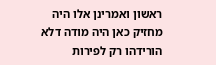ראשון ואמרינן אלו היה מחזיק כאן היה מודה דלא הורידהו רק לפירות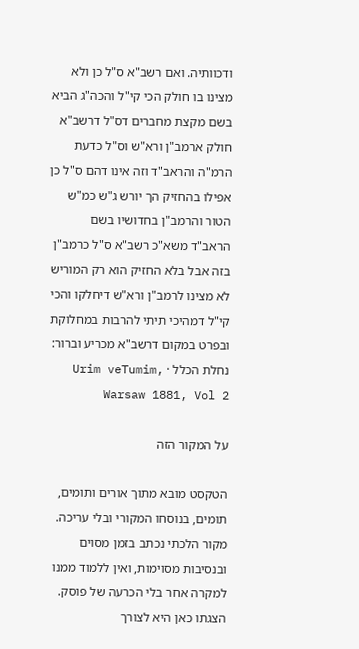ודכוותיה. ואם רשב"א ס"ל כן ולא מצינו בו חולק הכי קי"ל והכה"ג הביא בשם מקצת מחברים דס"ל דרשב"א חולק ארמב"ן ורא"ש וס"ל כדעת הרמ"ה והראב"ד וזה אינו דהם ס"ל כן אפילו בהחזיק הך יורש ג"ש כמ"ש הטור והרמב"ן בחדושיו בשם הראב"ד משא"כ רשב"א ס"ל כרמב"ן בזה אבל בלא החזיק הוא רק המוריש לא מצינו לרמב"ן ורא"ש דיחלקו והכי קי"ל דמהיכי תיתי להרבות במחלוקת ובפרט במקום דרשב"א מכריע וברור:
נחלת הכלל · Urim veTumim, Warsaw 1881, Vol 2

על המקור הזה

הטקסט מובא מתוך אורים ותומים, תומים, בנוסחו המקורי ובלי עריכה. מקור הלכתי נכתב בזמן מסוים ובנסיבות מסוימות, ואין ללמוד ממנו למקרה אחר בלי הכרעה של פוסק. הצגתו כאן היא לצורך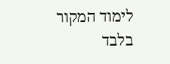לימוד המקור בלבד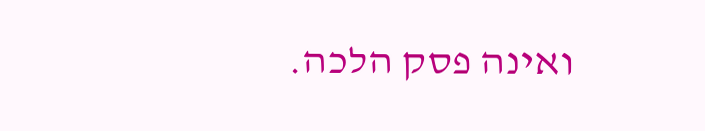ואינה פסק הלכה.